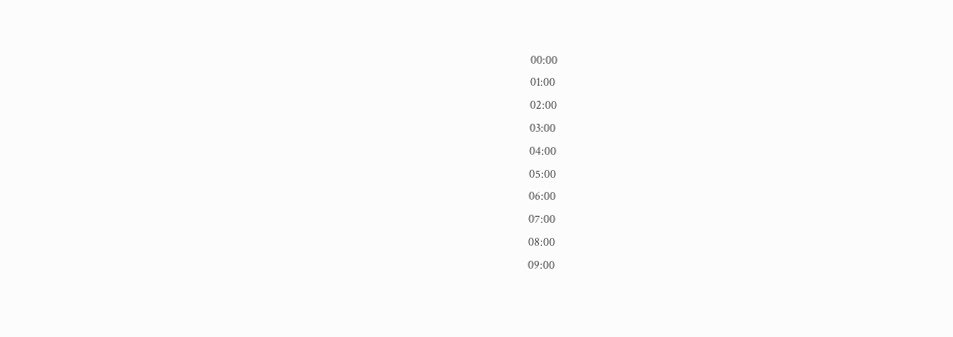00:00
01:00
02:00
03:00
04:00
05:00
06:00
07:00
08:00
09:00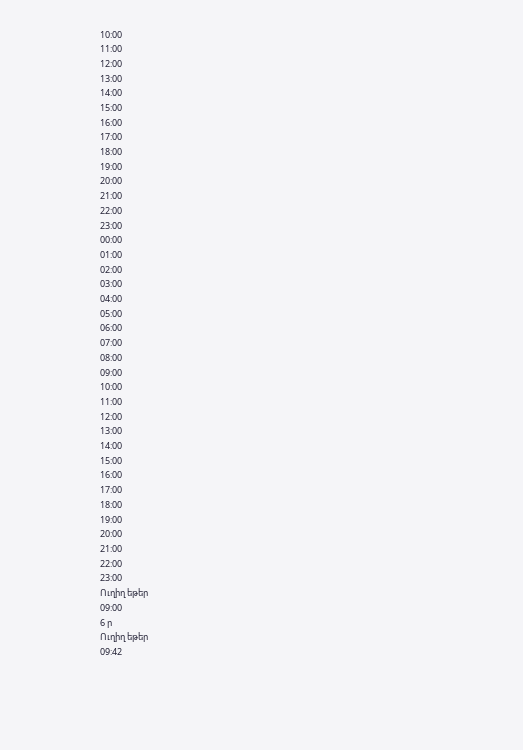10:00
11:00
12:00
13:00
14:00
15:00
16:00
17:00
18:00
19:00
20:00
21:00
22:00
23:00
00:00
01:00
02:00
03:00
04:00
05:00
06:00
07:00
08:00
09:00
10:00
11:00
12:00
13:00
14:00
15:00
16:00
17:00
18:00
19:00
20:00
21:00
22:00
23:00
Ուղիղ եթեր
09:00
6 ր
Ուղիղ եթեր
09:42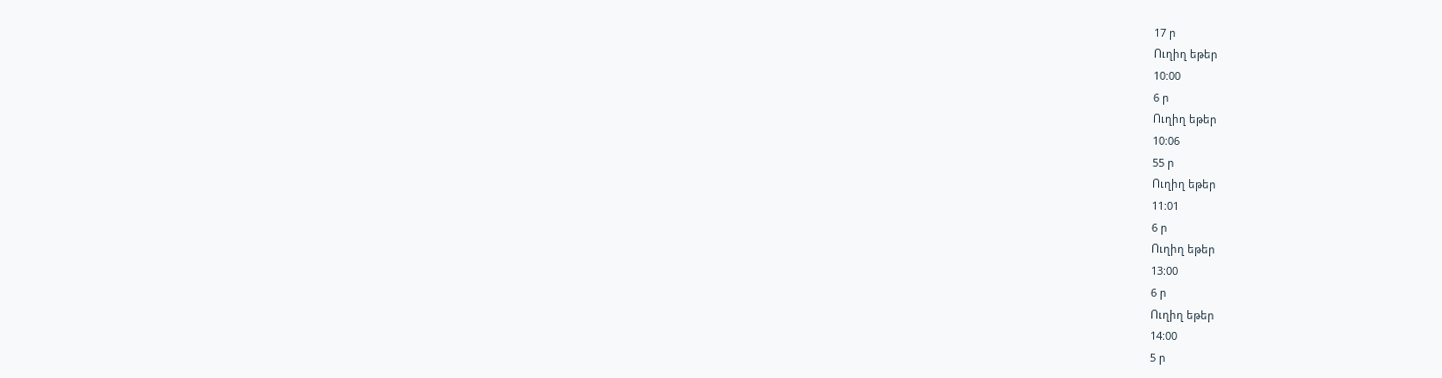17 ր
Ուղիղ եթեր
10:00
6 ր
Ուղիղ եթեր
10:06
55 ր
Ուղիղ եթեր
11:01
6 ր
Ուղիղ եթեր
13:00
6 ր
Ուղիղ եթեր
14:00
5 ր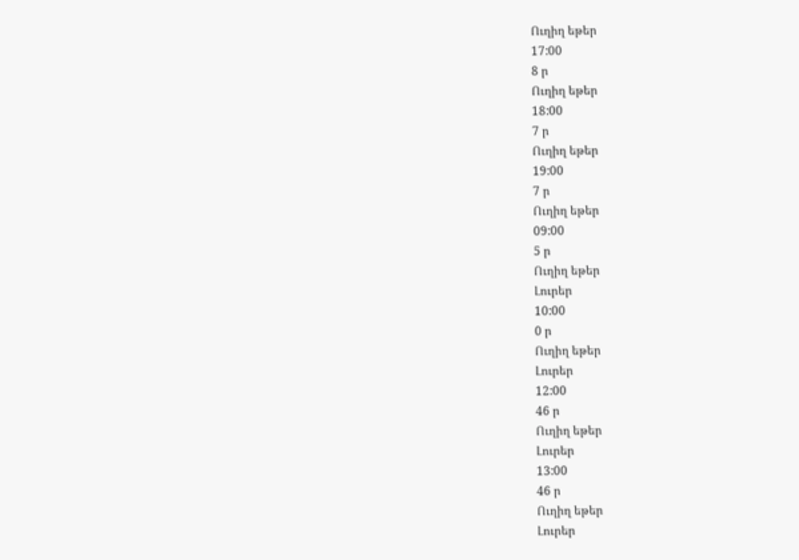Ուղիղ եթեր
17:00
8 ր
Ուղիղ եթեր
18:00
7 ր
Ուղիղ եթեր
19:00
7 ր
Ուղիղ եթեր
09:00
5 ր
Ուղիղ եթեր
Լուրեր
10:00
0 ր
Ուղիղ եթեր
Լուրեր
12:00
46 ր
Ուղիղ եթեր
Լուրեր
13:00
46 ր
Ուղիղ եթեր
Լուրեր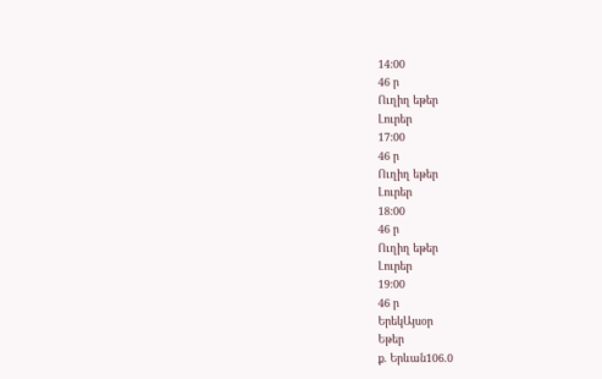14:00
46 ր
Ուղիղ եթեր
Լուրեր
17:00
46 ր
Ուղիղ եթեր
Լուրեր
18:00
46 ր
Ուղիղ եթեր
Լուրեր
19:00
46 ր
ԵրեկԱյսօր
Եթեր
ք. Երևան106.0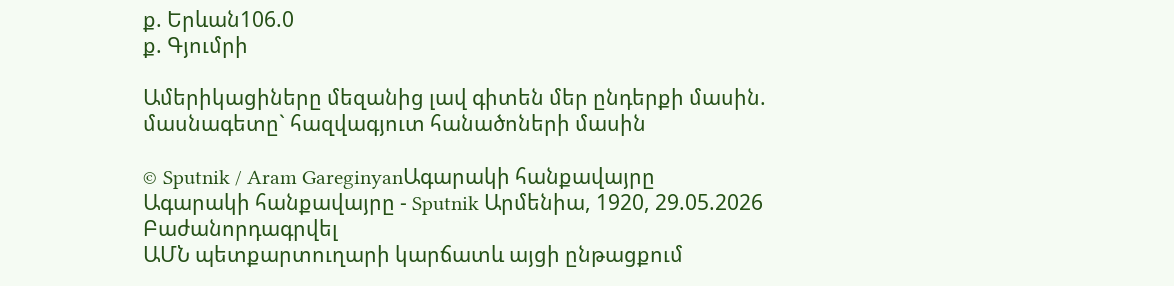ք. Երևան106.0
ք. Գյումրի

Ամերիկացիները մեզանից լավ գիտեն մեր ընդերքի մասին. մասնագետը` հազվագյուտ հանածոների մասին

© Sputnik / Aram GareginyanԱգարակի հանքավայրը
Ագարակի հանքավայրը - Sputnik Արմենիա, 1920, 29.05.2026
Բաժանորդագրվել
ԱՄՆ պետքարտուղարի կարճատև այցի ընթացքում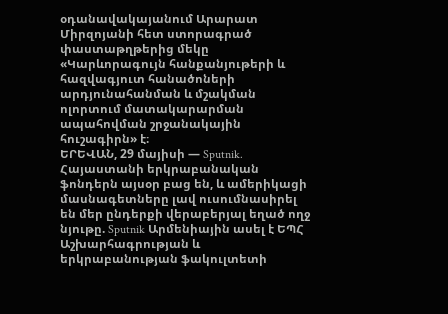օդանավակայանում Արարատ Միրզոյանի հետ ստորագրած փաստաթղթերից մեկը «Կարևորագույն հանքանյութերի և հազվագյուտ հանածոների արդյունահանման և մշակման ոլորտում մատակարարման ապահովման շրջանակային հուշագիրն» է։
ԵՐԵՎԱՆ, 29 մայիսի — Sputnik. Հայաստանի երկրաբանական ֆոնդերն այսօր բաց են, և ամերիկացի մասնագետները լավ ուսումնասիրել են մեր ընդերքի վերաբերյալ եղած ողջ նյութը. Sputnik Արմենիային ասել է ԵՊՀ Աշխարհագրության և երկրաբանության ֆակուլտետի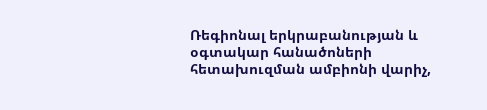Ռեգիոնալ երկրաբանության և օգտակար հանածոների հետախուզման ամբիոնի վարիչ,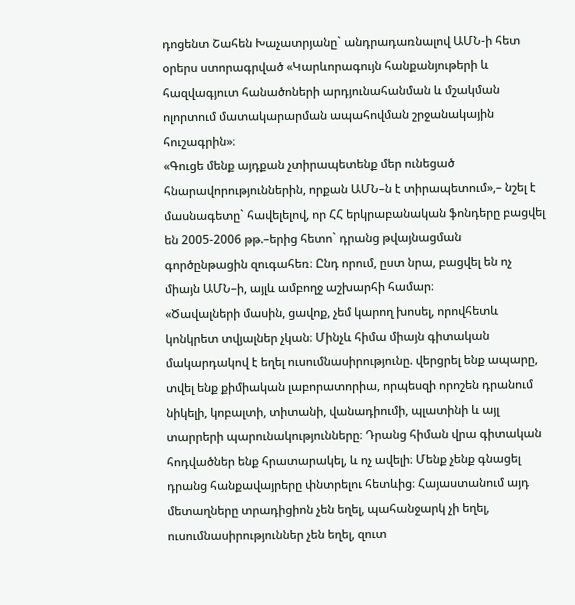դոցենտ Շահեն Խաչատրյանը` անդրադառնալով ԱՄՆ-ի հետ օրերս ստորագրված «Կարևորագույն հանքանյութերի և հազվագյուտ հանածոների արդյունահանման և մշակման ոլորտում մատակարարման ապահովման շրջանակային հուշագրին»։
«Գուցե մենք այդքան չտիրապետենք մեր ունեցած հնարավորություններին, որքան ԱՄՆ–ն է տիրապետում»,– նշել է մասնագետը` հավելելով, որ ՀՀ երկրաբանական ֆոնդերը բացվել են 2005-2006 թթ.–երից հետո` դրանց թվայնացման գործընթացին զուգահեռ։ Ընդ որում, ըստ նրա, բացվել են ոչ միայն ԱՄՆ–ի, այլև ամբողջ աշխարհի համար։
«Ծավալների մասին, ցավոք, չեմ կարող խոսել, որովհետև կոնկրետ տվյալներ չկան։ Մինչև հիմա միայն գիտական մակարդակով է եղել ուսումնասիրությունը. վերցրել ենք ապարը, տվել ենք քիմիական լաբորատորիա, որպեսզի որոշեն դրանում նիկելի, կոբալտի, տիտանի, վանադիումի, պլատինի և այլ տարրերի պարունակությունները։ Դրանց հիման վրա գիտական հոդվածներ ենք հրատարակել, և ոչ ավելի։ Մենք չենք գնացել դրանց հանքավայրերը փնտրելու հետևից։ Հայաստանում այդ մետաղները տրադիցիոն չեն եղել, պահանջարկ չի եղել, ուսումնասիրություններ չեն եղել, զուտ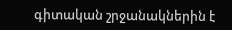գիտական շրջանակներին է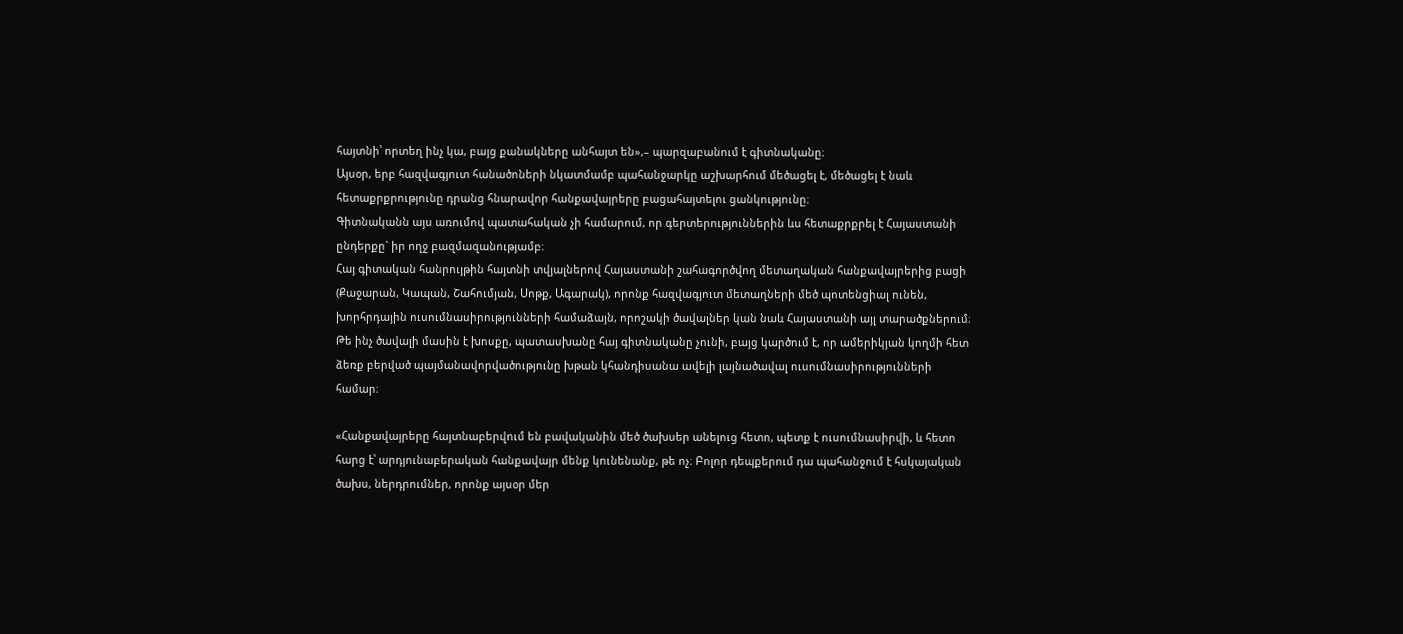հայտնի՝ որտեղ ինչ կա, բայց քանակները անհայտ են»,– պարզաբանում է գիտնականը։
Այսօր, երբ հազվագյուտ հանածոների նկատմամբ պահանջարկը աշխարհում մեծացել է, մեծացել է նաև հետաքրքրությունը դրանց հնարավոր հանքավայրերը բացահայտելու ցանկությունը։
Գիտնականն այս առումով պատահական չի համարում, որ գերտերություններին ևս հետաքրքրել է Հայաստանի ընդերքը` իր ողջ բազմազանությամբ։
Հայ գիտական հանրույթին հայտնի տվյալներով Հայաստանի շահագործվող մետաղական հանքավայրերից բացի (Քաջարան, Կապան, Շահումյան, Սոթք, Ագարակ), որոնք հազվագյուտ մետաղների մեծ պոտենցիալ ունեն, խորհրդային ուսումնասիրությունների համաձայն, որոշակի ծավալներ կան նաև Հայաստանի այլ տարածքներում։ Թե ինչ ծավալի մասին է խոսքը, պատասխանը հայ գիտնականը չունի, բայց կարծում է, որ ամերիկյան կողմի հետ ձեռք բերված պայմանավորվածությունը խթան կհանդիսանա ավելի լայնածավալ ուսումնասիրությունների համար։

«Հանքավայրերը հայտնաբերվում են բավականին մեծ ծախսեր անելուց հետո, պետք է ուսումնասիրվի, և հետո հարց է՝ արդյունաբերական հանքավայր մենք կունենանք, թե ոչ։ Բոլոր դեպքերում դա պահանջում է հսկայական ծախս, ներդրումներ, որոնք այսօր մեր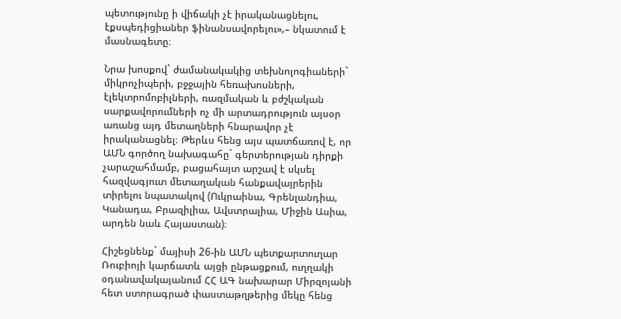պետությունը ի վիճակի չէ իրականացնելու, էքսպեդիցիաներ ֆինանսավորելու»,– նկատում է մասնագետը։

Նրա խոսքով` ժամանակակից տեխնոլոգիաների` միկրոչիպերի, բջջային հեռախոսների, էլեկտրոմոբիլների, ռազմական և բժշկական սարքավորումների ոչ մի արտադրություն այսօր առանց այդ մետաղների հնարավոր չէ իրականացնել։ Թերևս հենց այս պատճառով է, որ ԱՄՆ գործող նախագահը` գերտերության դիրքի չարաշահմամբ, բացահայտ արշավ է սկսել հազվագյուտ մետաղական հանքավայրերին տիրելու նպատակով (Ուկրաինա, Գրենլանդիա, Կանադա, Բրազիլիա, Ավստրալիա, Միջին Ասիա, արդեն նաև Հայաստան)։

Հիշեցնենք` մայիսի 26-ին ԱՄՆ պետքարտուղար Ռուբիոյի կարճատև այցի ընթացքում, ուղղակի օդանավակայանում ՀՀ ԱԳ նախարար Միրզոյանի հետ ստորագրած փաստաթղթերից մեկը հենց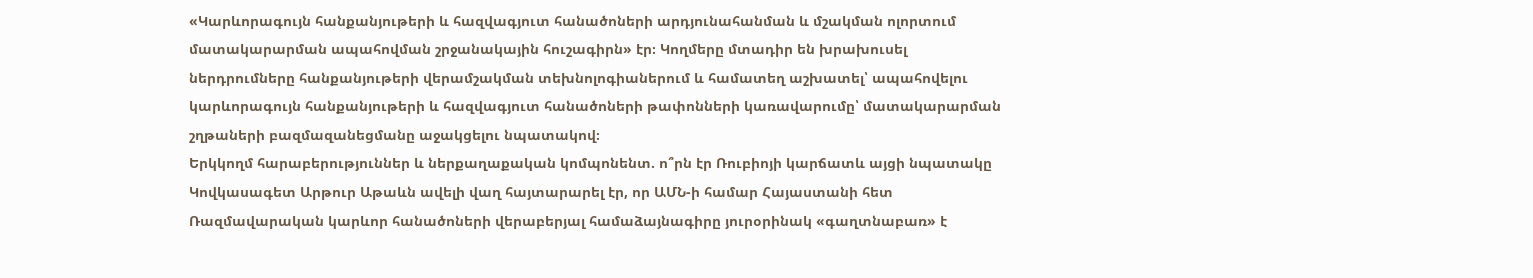«Կարևորագույն հանքանյութերի և հազվագյուտ հանածոների արդյունահանման և մշակման ոլորտում մատակարարման ապահովման շրջանակային հուշագիրն» էր։ Կողմերը մտադիր են խրախուսել ներդրումները հանքանյութերի վերամշակման տեխնոլոգիաներում և համատեղ աշխատել՝ ապահովելու կարևորագույն հանքանյութերի և հազվագյուտ հանածոների թափոնների կառավարումը՝ մատակարարման շղթաների բազմազանեցմանը աջակցելու նպատակով։
Երկկողմ հարաբերություններ և ներքաղաքական կոմպոնենտ. ո՞րն էր Ռուբիոյի կարճատև այցի նպատակը
Կովկասագետ Արթուր Աթաևն ավելի վաղ հայտարարել էր, որ ԱՄՆ-ի համար Հայաստանի հետ Ռազմավարական կարևոր հանածոների վերաբերյալ համաձայնագիրը յուրօրինակ «գաղտնաբառ» է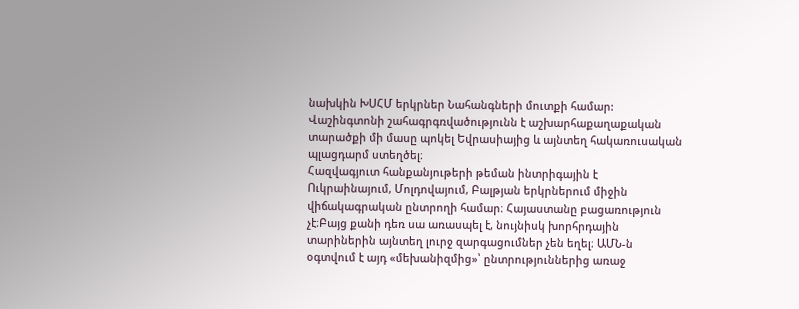նախկին ԽՍՀՄ երկրներ Նահանգների մուտքի համար: Վաշինգտոնի շահագրգռվածությունն է աշխարհաքաղաքական տարածքի մի մասը պոկել Եվրասիայից և այնտեղ հակառուսական պլացդարմ ստեղծել։
Հազվագյուտ հանքանյութերի թեման ինտրիգային է Ուկրաինայում, Մոլդովայում, Բալթյան երկրներում միջին վիճակագրական ընտրողի համար։ Հայաստանը բացառություն չէ։Բայց քանի դեռ սա առասպել է, նույնիսկ խորհրդային տարիներին այնտեղ լուրջ զարգացումներ չեն եղել։ ԱՄՆ-ն օգտվում է այդ «մեխանիզմից»՝ ընտրություններից առաջ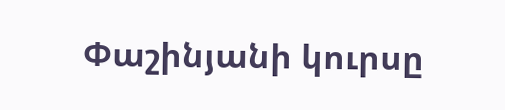Փաշինյանի կուրսը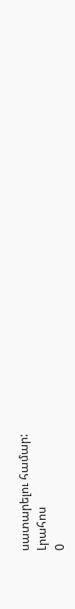սատարելու համար:
Լրահոս
0